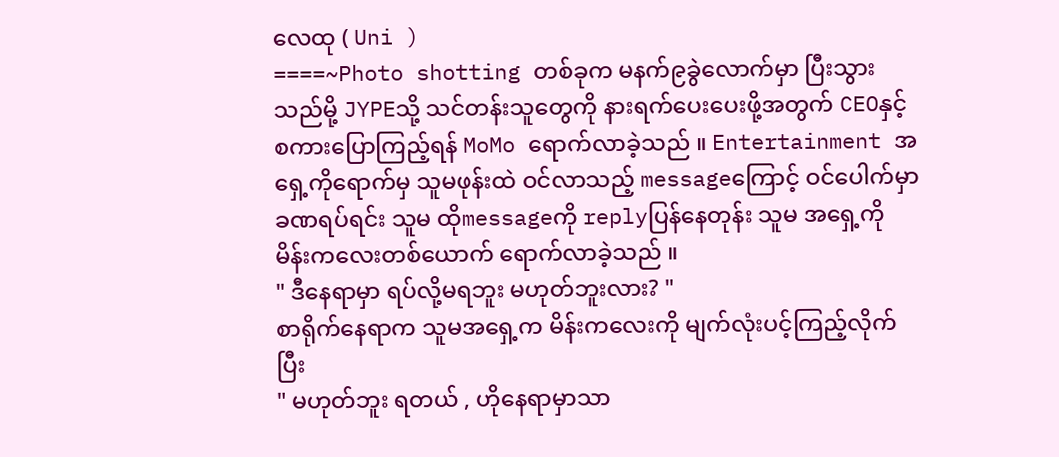လေထု ( Uni )
====~Photo shotting တစ်ခုက မနက်၉ခွဲလောက်မှာ ပြီးသွားသည်မို့ JYPEသို့ သင်တန်းသူတွေကို နားရက်ပေးပေးဖို့အတွက် CEOနှင့် စကားပြောကြည့်ရန် MoMo ရောက်လာခဲ့သည် ။ Entertainment အရှေ့ကိုရောက်မှ သူမဖုန်းထဲ ဝင်လာသည့် messageကြောင့် ဝင်ပေါက်မှာ ခဏရပ်ရင်း သူမ ထိုmessageကို replyပြန်နေတုန်း သူမ အရှေ့ကို မိန်းကလေးတစ်ယောက် ရောက်လာခဲ့သည် ။
" ဒီနေရာမှာ ရပ်လို့မရဘူး မဟုတ်ဘူးလား? "
စာရိုက်နေရာက သူမအရှေ့က မိန်းကလေးကို မျက်လုံးပင့်ကြည့်လိုက်ပြီး
" မဟုတ်ဘူး ရတယ် , ဟိုနေရာမှာသာ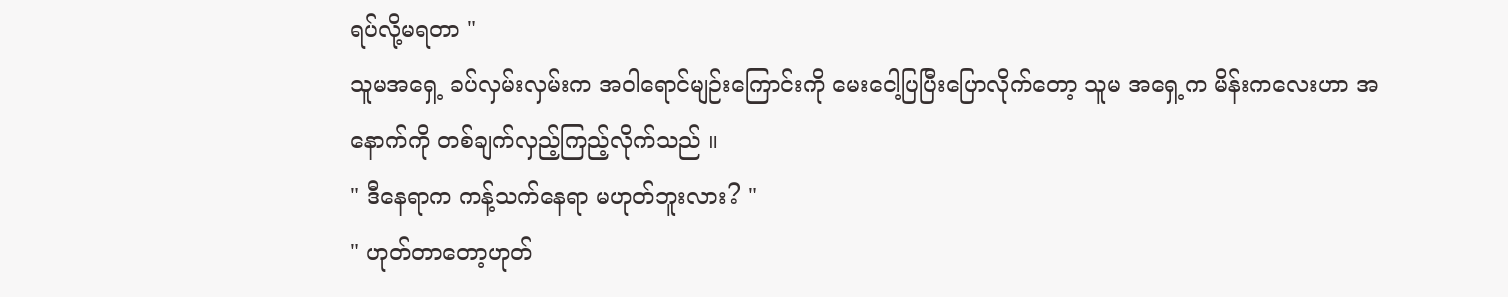ရပ်လို့မရတာ "
သူမအရှေ့ ခပ်လှမ်းလှမ်းက အဝါရောင်မျဉ်းကြောင်းကို မေးငေါ့ပြပြီးပြောလိုက်တော့ သူမ အရှေ့က မိန်းကလေးဟာ အနောက်ကို တစ်ချက်လှည့်ကြည့်လိုက်သည် ။
" ဒီနေရာက ကန့်သက်နေရာ မဟုတ်ဘူးလား? "
" ဟုတ်တာတော့ဟုတ်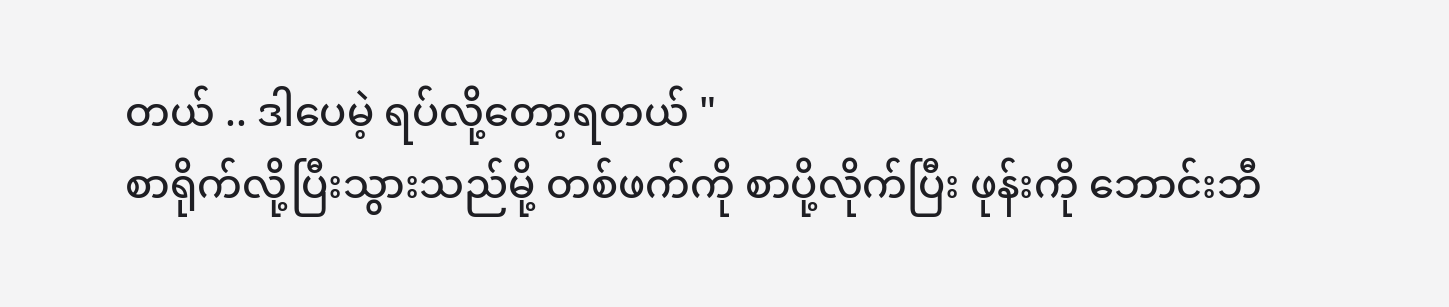တယ် .. ဒါပေမဲ့ ရပ်လို့တော့ရတယ် "
စာရိုက်လို့ပြီးသွားသည်မို့ တစ်ဖက်ကို စာပို့လိုက်ပြီး ဖုန်းကို ဘောင်းဘီ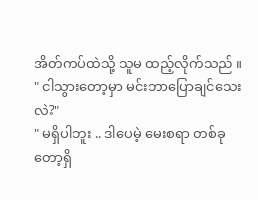အိတ်ကပ်ထဲသို့ သူမ ထည့်လိုက်သည် ။
" ငါသွားတော့မှာ မင်းဘာပြောချင်သေးလဲ?"
" မရှိပါဘူး .. ဒါပေမဲ့ မေးစရာ တစ်ခုတော့ရှိ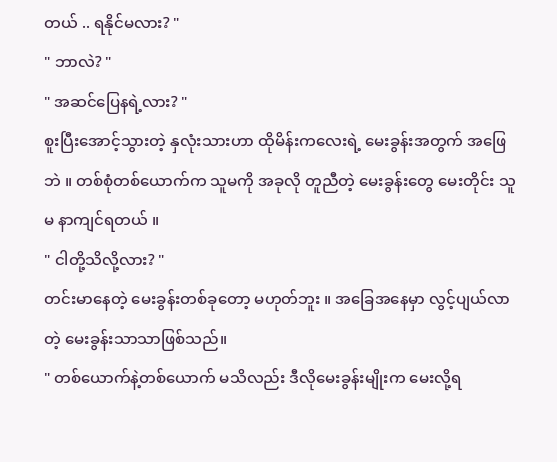တယ် .. ရနိုင်မလား? "
" ဘာလဲ? "
" အဆင်ပြေနရဲ့လား? "
စူးပြီးအောင့်သွားတဲ့ နှလုံးသားဟာ ထိုမိန်းကလေးရဲ့ မေးခွန်းအတွက် အဖြေဘဲ ။ တစ်စုံတစ်ယောက်က သူမကို အခုလို တူညီတဲ့ မေးခွန်းတွေ မေးတိုင်း သူမ နာကျင်ရတယ် ။
" ငါတို့သိလို့လား? "
တင်းမာနေတဲ့ မေးခွန်းတစ်ခုတော့ မဟုတ်ဘူး ။ အခြေအနေမှာ လွင့်ပျယ်လာတဲ့ မေးခွန်းသာသာဖြစ်သည်။
" တစ်ယောက်နဲ့တစ်ယောက် မသိလည်း ဒီလိုမေးခွန်းမျိုးက မေးလို့ရ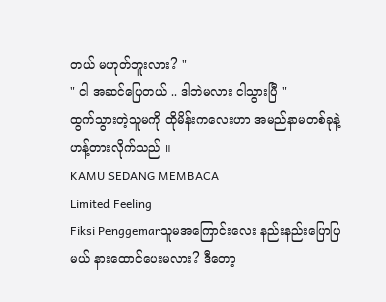တယ် မဟုတ်ဘူးလား? "
" ငါ အဆင်ပြေတယ် .. ဒါဘဲမလား ငါသွားပြီ "
ထွက်သွားတဲ့သူမကို ထိုမိန်းကလေးဟာ အမည်နာမတစ်ခုနဲ့ ဟန့်တားလိုက်သည် ။
KAMU SEDANG MEMBACA
Limited Feeling
Fiksi Penggemarသူမအကြောင်းလေး နည်းနည်းပြောပြမယ် နားထောင်ပေးမလား? ဒီတော့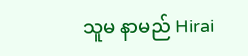သူမ နာမည် Hirai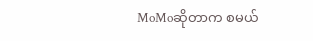MoMoဆိုတာက စမယ်